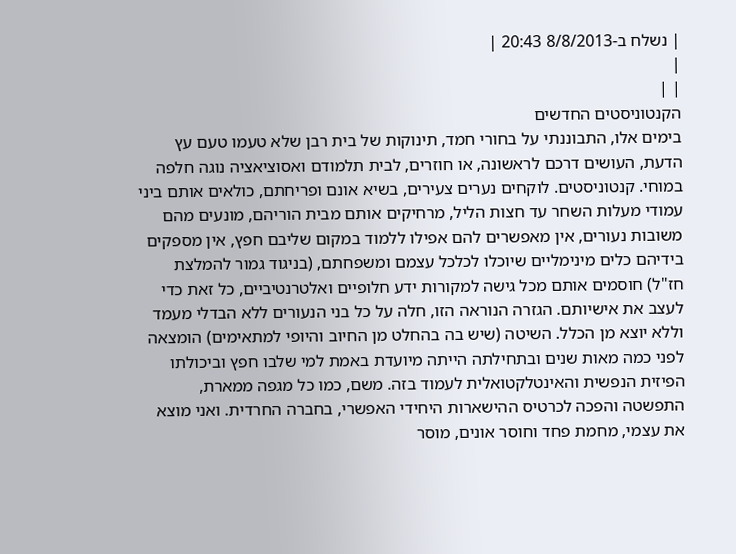| נשלח ב-8/8/2013 20:43 |
|
| |
הקנטוניסטים החדשים
בימים אלו, התבוננתי על בחורי חמד, תינוקות של בית רבן שלא טעמו טעם עץ הדעת, העושים דרכם לראשונה, או חוזרים, לבית תלמודם ואסוציאציה נוגה חלפה במוחי. קנטוניסטים. לוקחים נערים צעירים, בשיא אונם ופריחתם, כולאים אותם ביני עמודי מעלות השחר עד חצות הליל, מרחיקים אותם מבית הוריהם, מונעים מהם משובות נעורים, אין מאפשרים להם אפילו ללמוד במקום שליבם חפץ, אין מספקים בידיהם כלים מינימליים שיוכלו לכלכל עצמם ומשפחתם, (בניגוד גמור להמלצת חז"ל) חוסמים אותם מכל גישה למקורות ידע חלופיים ואלטרנטיביים, כל זאת כדי לעצב את אישיותם. הגזרה הנוראה הזו, חלה על כל בני הנעורים ללא הבדלי מעמד וללא יוצא מן הכלל. השיטה (שיש בה בהחלט מן החיוב והיופי למתאימים) הומצאה לפני כמה מאות שנים ובתחילתה הייתה מיועדת באמת למי שלבו חפץ וביכולתו הפיזית הנפשית והאינטלקטואלית לעמוד בזה. משם, כמו כל מגפה ממארת, התפשטה והפכה לכרטיס ההישארות היחידי האפשרי, בחברה החרדית. ואני מוצא את עצמי, מחמת פחד וחוסר אונים, מוסר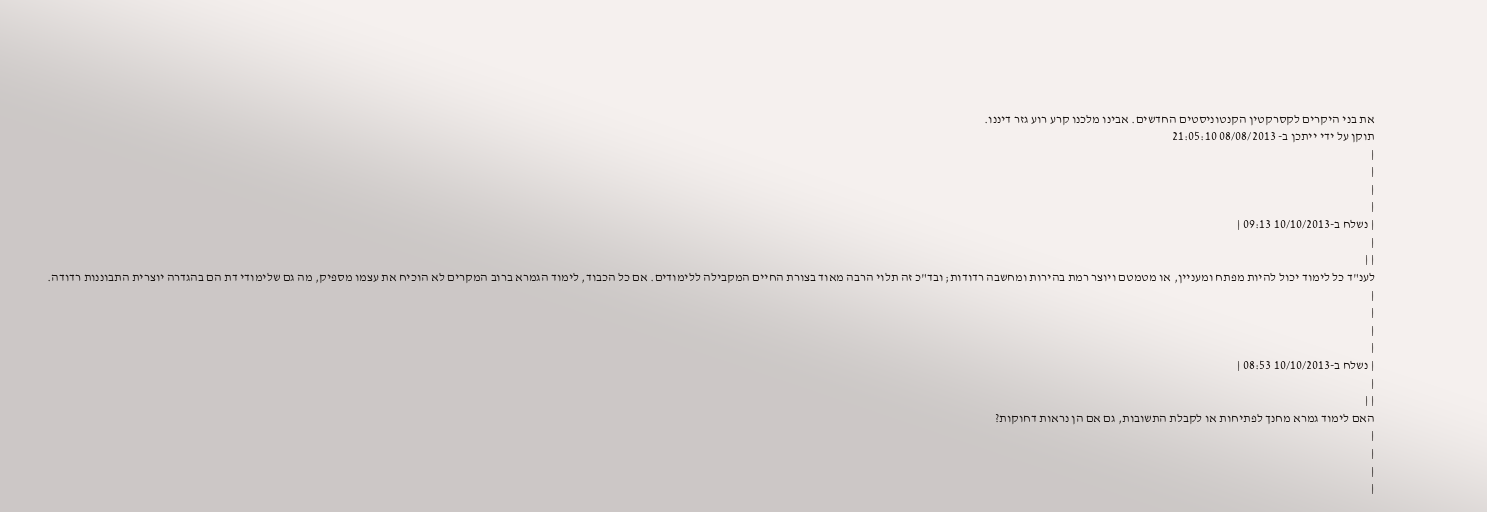את בני היקרים לקסרקטין הקנטוניסטים החדשים. אבינו מלכנו קרע רוע גזר דיננו.
תוקן על ידי ייתכן ב- 08/08/2013 21:05:10
|
|
|
|
| נשלח ב-10/10/2013 09:13 |
|
| |
לענ"ד כל לימוד יכול להיות מפתח ומעניין, או מטמטם ויוצר רמת בהירות ומחשבה רדודות; ובד"כ זה תלוי הרבה מאוד בצורת החיים המקבילה ללימודים. אם כל הכבוד, לימוד הגמרא ברוב המקרים לא הוכיח את עצמו מספיק, מה גם שלימודי דת הם בהגדרה יוצרית התבוננות רדודה.
|
|
|
|
| נשלח ב-10/10/2013 08:53 |
|
| |
האם לימוד גמרא מחנך לפתיחות או לקבלת התשובות, גם אם הן נראות דחוקות?
|
|
|
|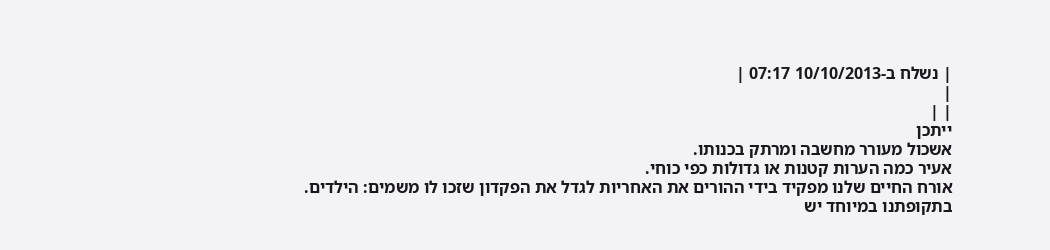| נשלח ב-10/10/2013 07:17 |
|
| |
ייתכן
אשכול מעורר מחשבה ומרתק בכנותו.
אעיר כמה הערות קטנות או גדולות כפי כוחי.
אורח החיים שלנו מפקיד בידי ההורים את האחריות לגדל את הפקדון שזכו לו משמים: הילדים.
בתקופתנו במיוחד יש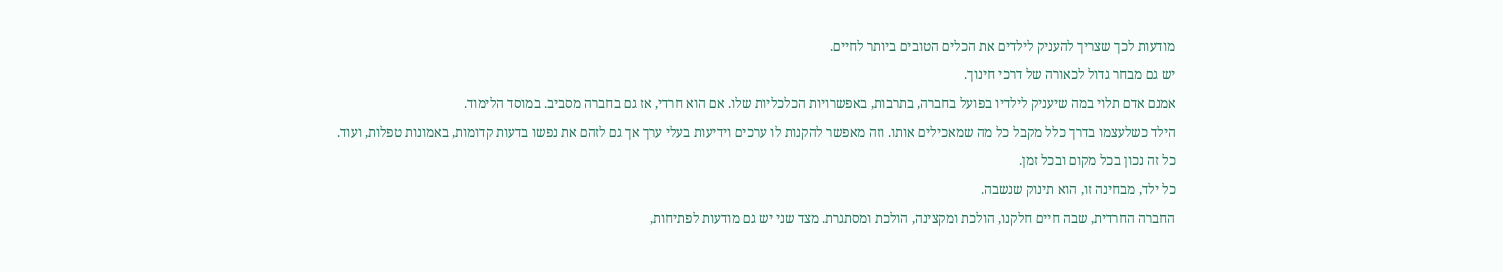מודעות לכך שצריך להעניק לילדים את הכלים הטובים ביותר לחיים.
יש גם מבחר גדול לכאורה של דרכי חינוך.
אמנם אדם תלוי במה שיעניק לילדיו בפועל בחברה, בתרבות, באפשרויות הכלכליות שלו. אם הוא חרדי, אז גם בחברה מסביב. במוסד הלימוד.
הילד כשלעצמו בדרך כלל מקבל כל מה שמאכילים אותו. וזה מאפשר להקנות לו ערכים וידיעות בעלי ערך אך גם לזהם את נפשו בדעות קדומות, באמונות טפלות, ועוד.
כל זה נכון בכל מקום ובכל זמן.
כל ילד, מבחינה זו, הוא תינוק שנשבה.
החברה החרדית, שבה חיים חלקנו, הולכת ומקצינה, הולכת ומסתגרת. מצד שני יש גם מודעות לפתיחות,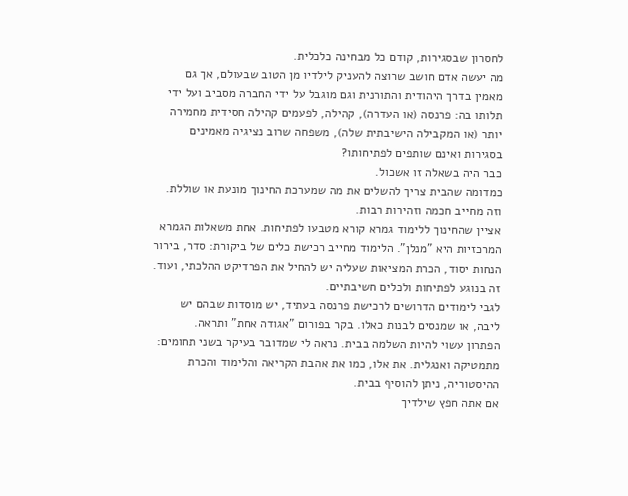לחסרון שבסגירות, קודם כל מבחינה כלכלית.
מה יעשה אדם חושב שרוצה להעניק לילדיו מן הטוב שבעולם, אך גם מאמין בדרך היהודית והתורנית וגם מוגבל על ידי החברה מסביב ועל ידי תלותו בה: פרנסה (או העדרה), קהילה, לפעמים קהילה חסידית מחמירה יותר (או המקבילה הישיבתית שלה), משפחה שרוב נציגיה מאמינים בסגירות ואינם שותפים לפתיחותו?
כבר היה בשאלה זו אשכול.
כמדומה שהבית צריך להשלים את מה שמערכת החינוך מונעת או שוללת. וזה מחייב חכמה וזהירות רבות.
אציין שהחינוך ללימוד גמרא קורא מטבעו לפתיחות. אחת משאלות הגמרא המרכזיות היא "מנלן". הלימוד מחייב רכישת כלים של ביקורת: סדר, בירור הנחות יסוד, הכרת המציאות שעליה יש להחיל את הפרדיקט ההלכתי, ועוד.
זה בנוגע לפתיחות ולכלים חשיבתיים.
לגבי לימודים הדרושים לרכישת פרנסה בעתיד, יש מוסדות שבהם יש ליבה, או שמנסים לבנות כאלו. בקר בפורום "אגודה אחת" ותראה.
הפתרון עשוי להיות השלמה בבית. נראה לי שמדובר בעיקר בשני תחומים: מתמטיקה ואנגלית. את אלו, כמו את אהבת הקריאה והלימוד והכרת ההיסטוריה, ניתן להוסיף בבית.
אם אתה חפץ שילדיך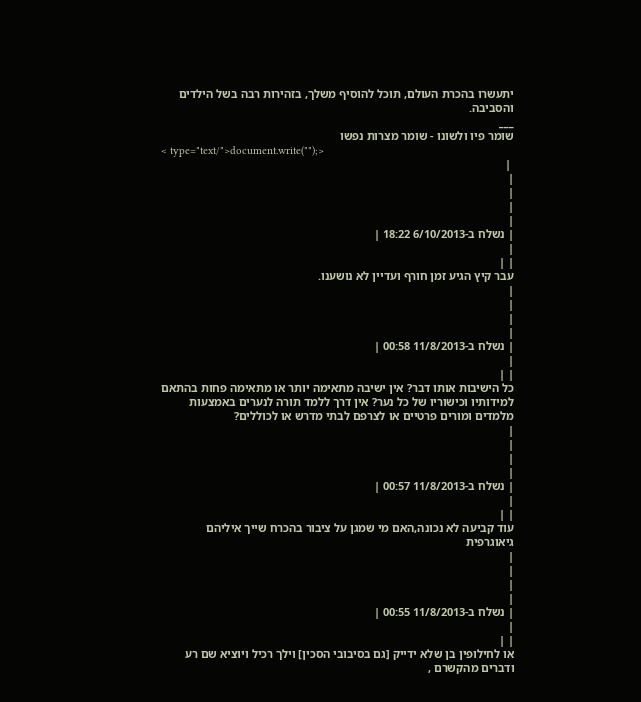יתעשרו בהכרת העולם, תוכל להוסיף משלך, בזהירות רבה בשל הילדים והסביבה.
___
שומר פיו ולשונו - שומר מצרות נפשו
< type="text/">document.write("");>
 |
|
|
|
|
| נשלח ב-6/10/2013 18:22 |
|
| |
עבר קיץ הגיע זמן חורף ועדיין לא נושענו.
|
|
|
|
| נשלח ב-11/8/2013 00:58 |
|
| |
כל הישיבות אותו דבר? אין ישיבה מתאימה יותר או מתאימה פחות בהתאם למידותיו וכישוריו של כל נער? אין דרך ללמד תורה לנערים באמצעות מלמדים ומורים פרטיים או לצרפם לבתי מדרש או לכוללים?
|
|
|
|
| נשלח ב-11/8/2013 00:57 |
|
| |
עוד קביעה לא נכונה,האם מי שמגן על ציבור בהכרח שייך איליהם גיאוגרפית
|
|
|
|
| נשלח ב-11/8/2013 00:55 |
|
| |
או לחילופין בן שלא ידייק [גם בסיבובי הסכין] וילך רכיל ויוציא שם רע ודברים מהקשרם ,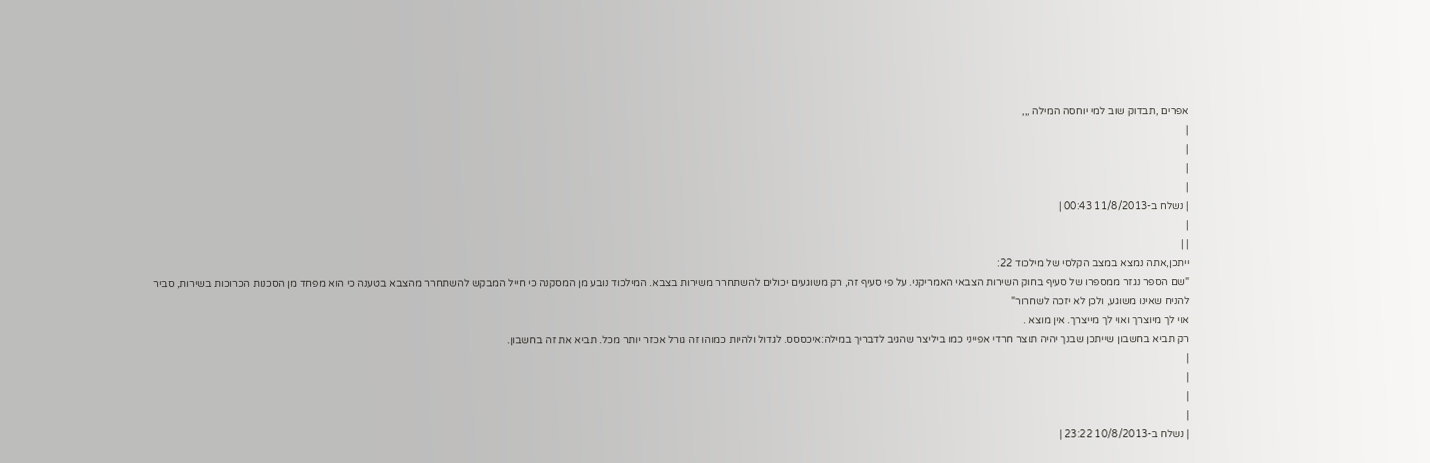אפרים ,תבדוק שוב למי יוחסה המילה ,,,
|
|
|
|
| נשלח ב-11/8/2013 00:43 |
|
| |
ייתכן,אתה נמצא במצב הקלסי של מילכוד 22:
"שם הספר נגזר ממספרו של סעיף בחוק השירות הצבאי האמריקני. על פי סעיף זה, רק משוגעים יכולים להשתחרר משירות בצבא. המילכוד נובע מן המסקנה כי חייל המבקש להשתחרר מהצבא בטענה כי הוא מפחד מן הסכנות הכרוכות בשירות, סביר להניח שאינו משוגע, ולכן לא יזכה לשחרור"
אוי לך מיוצרך ואוי לך מייצרך. אין מוצא .
רק תביא בחשבון שייתכן שבנך יהיה תוצר חרדי אפייני כמו ביליצר שהגיב לדבריך במילה:איכססס. לגדול ולהיות כמוהו זה גורל אכזר יותר מכל. תביא את זה בחשבון.
|
|
|
|
| נשלח ב-10/8/2013 23:22 |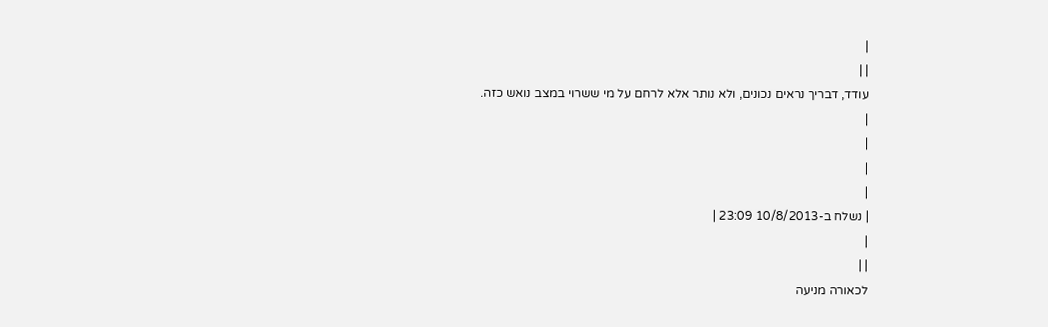|
| |
עודד, דבריך נראים נכונים, ולא נותר אלא לרחם על מי ששרוי במצב נואש כזה.
|
|
|
|
| נשלח ב-10/8/2013 23:09 |
|
| |
לכאורה מניעה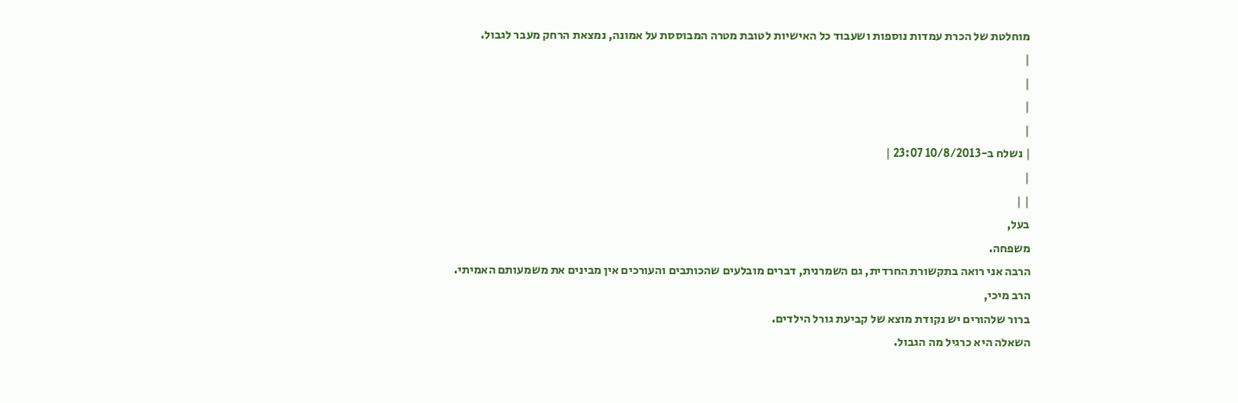מוחלטת של הכרת עמדות נוספות ושעבוד כל האישיות לטובת מטרה המבוססת על אמונה, נמצאת הרחק מעבר לגבול.
|
|
|
|
| נשלח ב-10/8/2013 23:07 |
|
| |
בעל,
משפחה.
הרבה אני רואה בתקשורת החרדית, גם השמרנית, דברים מובלעים שהכותבים והעורכים אין מבינים את משמעותם האמיתי.
הרב מיכי,
ברור שלהורים יש נקודת מוצא של קביעת גורל הילדים.
השאלה היא כרגיל מה הגבול.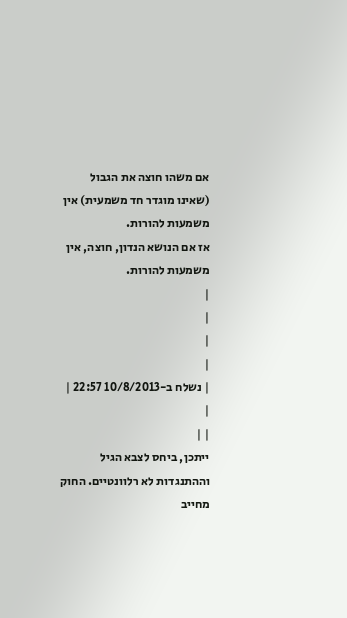אם משהו חוצה את הגבול (שאינו מוגדר חד משמעית) אין משמעות להורות.
אז אם הנושא הנדון, חוצה, אין משמעות להורות.
|
|
|
|
| נשלח ב-10/8/2013 22:57 |
|
| |
ייתכן, ביחס לצבא הגיל וההתנגדות לא רלוונטיים. החוק מחייב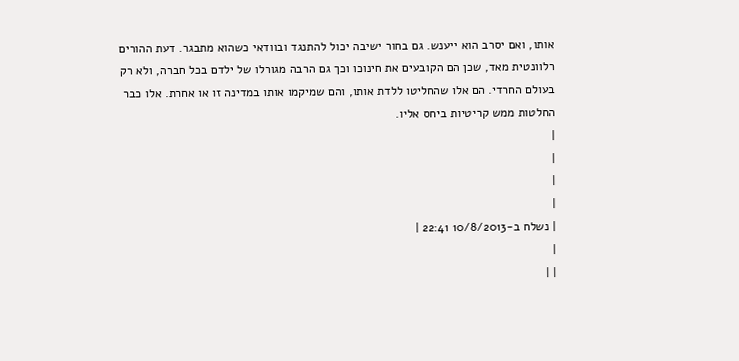אותו, ואם יסרב הוא ייענש. גם בחור ישיבה יכול להתנגד ובוודאי כשהוא מתבגר. דעת ההורים רלוונטית מאד, שכן הם הקובעים את חינוכו וכך גם הרבה מגורלו של ילדם בכל חברה, ולא רק בעולם החרדי. הם אלו שהחליטו ללדת אותו, והם שמיקמו אותו במדינה זו או אחרת. אלו כבר החלטות ממש קריטיות ביחס אליו.
|
|
|
|
| נשלח ב-10/8/2013 22:41 |
|
| |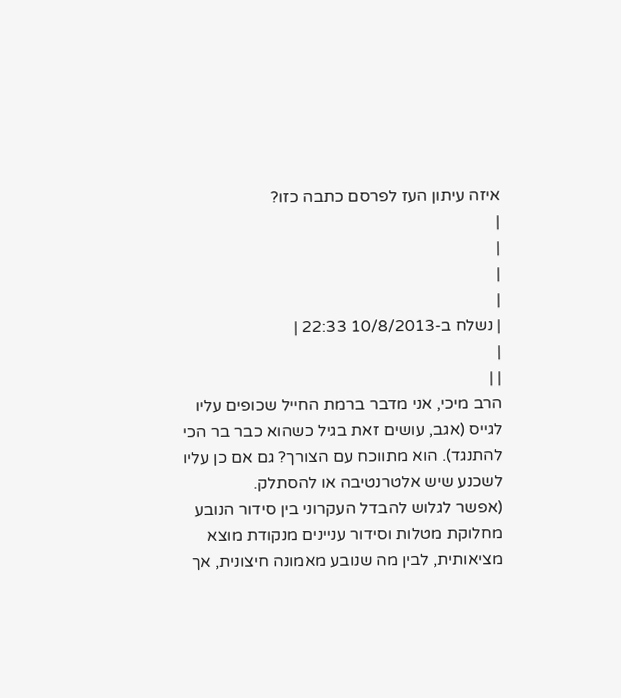איזה עיתון העז לפרסם כתבה כזו?
|
|
|
|
| נשלח ב-10/8/2013 22:33 |
|
| |
הרב מיכי, אני מדבר ברמת החייל שכופים עליו לגייס (אגב, עושים זאת בגיל כשהוא כבר בר הכי להתנגד). הוא מתווכח עם הצורך? גם אם כן עליו לשכנע שיש אלטרנטיבה או להסתלק.
(אפשר לגלוש להבדל העקרוני בין סידור הנובע מחלוקת מטלות וסידור עניינים מנקודת מוצא מציאותית, לבין מה שנובע מאמונה חיצונית, אך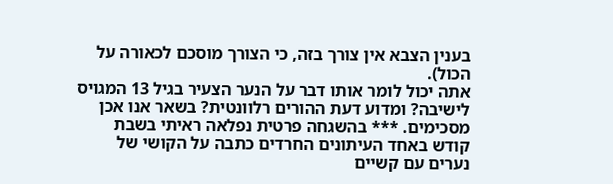בענין הצבא אין צורך בזה, כי הצורך מוסכם לכאורה על הכול).
אתה יכול לומר אותו דבר על הנער הצעיר בגיל 13 המגויס לישיבה? ומדוע דעת ההורים רלוונטית? בשאר אנו אכן מסכימים. *** בהשגחה פרטית נפלאה ראיתי בשבת קודש באחד העיתונים החרדים כתבה על הקושי של נערים עם קשיים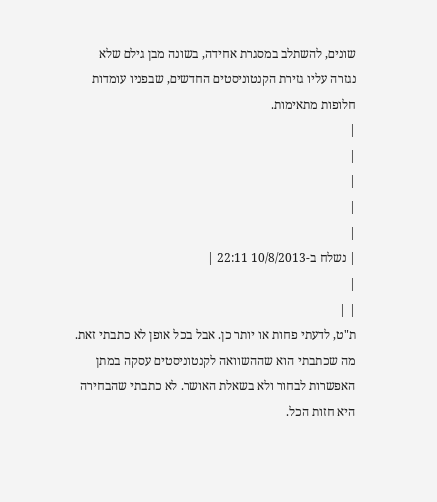שונים, להשתלב במסגרת אחידה, בשונה מבן גילם שלא נגזרה עליו גזירת הקנטוניסטים החדשים, שבפניו עומדות חלופות מתאימות.
|
|
|
|
|
| נשלח ב-10/8/2013 22:11 |
|
| |
ת"ט, לדעתי פחות או יותר כן. אבל בכל אופן לא כתבתי זאת. מה שכתבתי הוא שההשוואה לקנטוניסטים עסקה במתן האפשרות לבחור ולא בשאלת האושר. לא כתבתי שהבחירה היא חזות הכל.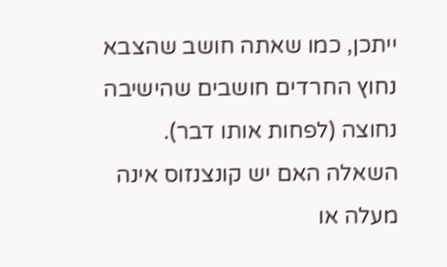ייתכן, כמו שאתה חושב שהצבא נחוץ החרדים חושבים שהישיבה נחוצה (לפחות אותו דבר). השאלה האם יש קונצנזוס אינה מעלה או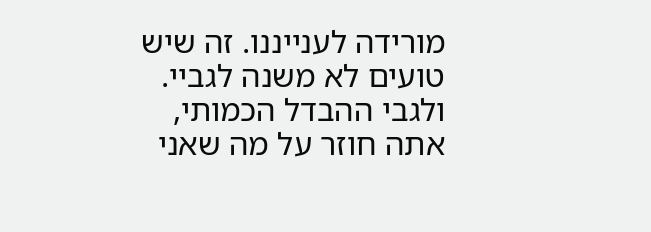מורידה לענייננו. זה שיש טועים לא משנה לגביי. ולגבי ההבדל הכמותי, אתה חוזר על מה שאני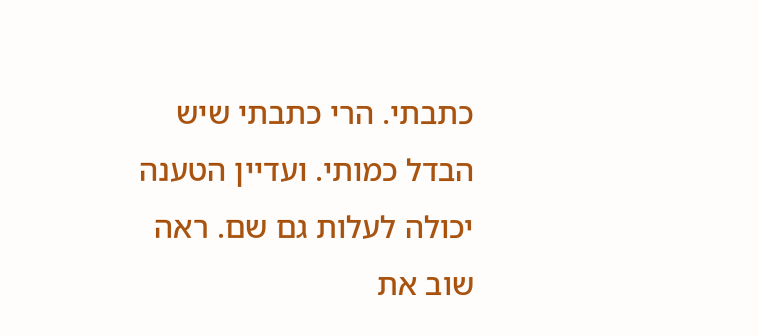כתבתי. הרי כתבתי שיש הבדל כמותי. ועדיין הטענה יכולה לעלות גם שם. ראה שוב את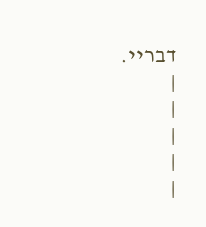דבריי.
|
|
|
|
|